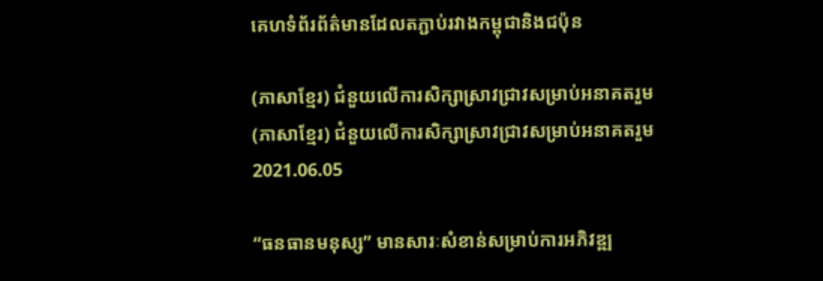គេហទំព័រព័ត៌មានដែលតភ្ជាប់រវាងកម្ពុជានិងជប៉ុន

(ភាសាខ្មែរ) ជំនួយលើការសិក្សាស្រាវជ្រាវសម្រាប់អនាគតរួម
(ភាសាខ្មែរ) ជំនួយលើការសិក្សាស្រាវជ្រាវសម្រាប់អនាគតរួម
2021.06.05

“ធនធានមនុស្ស” មានសារៈសំខាន់សម្រាប់ការអភិវឌ្ឍ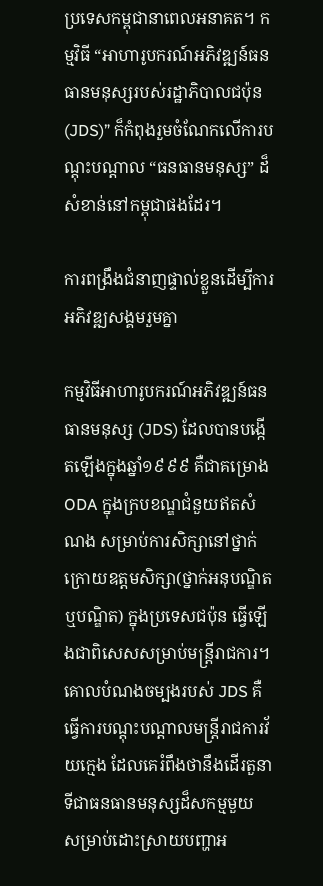ប្រទេសកម្ពុជានាពេលអនាគត។ កម្មវិធី “អាហារូបករណ៍អភិវឌ្ឍន៍ធនធានមនុស្សរបស់រដ្ឋាភិបាលជប៉ុន (JDS)” ក៏កំពុងរួមចំណែកលើការបណ្តុះបណ្តាល “ធនធានមនុស្ស” ដ៏សំខាន់នៅកម្ពុជាផងដែរ។

ការពង្រឹងជំនាញផ្ទាល់ខ្លួនដើម្បីការអភិវឌ្ឍសង្គមរួមគ្នា

កម្មវិធីអាហារូបករណ៍អភិវឌ្ឍន៍ធនធានមនុស្ស (JDS) ដែលបានបង្កើតឡើងក្នុងឆ្នាំ១៩៩៩ គឺជាគម្រោង ODA ក្នុងក្របខណ្ឌជំនួយឥតសំណង សម្រាប់ការសិក្សានៅថ្នាក់ក្រោយឧត្តមសិក្សា(ថ្នាក់អនុបណ្ឌិត ឬបណ្ឌិត) ក្នុងប្រទេសជប៉ុន ធ្វើឡើងជាពិសេសសម្រាប់មន្រ្តីរាជការ។ គោលបំណងចម្បងរបស់ JDS គឺធ្វើការបណ្តុះបណ្តាលមន្រ្តីរាជការវ័យក្មេង ដែលគេរំពឹងថានឹងដើរតួនាទីជាធនធានមនុស្សដ៏សកម្មមួយ សម្រាប់ដោះស្រាយបញ្ហាអ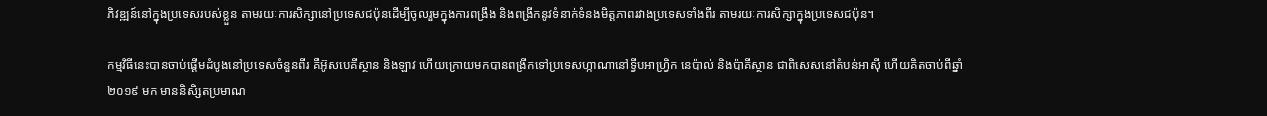ភិវឌ្ឍន៍នៅក្នុងប្រទេសរបស់ខ្លួន តាមរយៈការសិក្សានៅប្រទេសជប៉ុនដើម្បីចូលរួមក្នុងការពង្រឹង និងពង្រីកនូវទំនាក់ទំនងមិត្តភាពរវាងប្រទេសទាំងពីរ តាមរយៈការសិក្សាក្នុងប្រទេសជប៉ុន។

កម្មវិធីនេះបានចាប់ផ្តើមដំបូងនៅប្រទេសចំនួនពីរ គឺអ៊ូសបេគីស្ថាន និងឡាវ ហើយក្រោយមកបានពង្រីកទៅប្រទេសហ្កាណានៅទ្វីបអាហ្វ្រិក នេប៉ាល់ និងប៉ាគីស្ថាន ជាពិសេសនៅតំបន់អាស៊ី ហើយគិតចាប់ពីឆ្នាំ២០១៩ មក មាននិសិ្សតប្រមាណ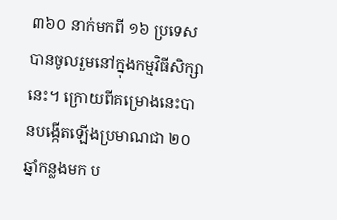៣៦០ នាក់មកពី ១៦ ប្រទេសបានចូលរួមនៅក្នុងកម្មវិធីសិក្សានេះ។ ក្រោយពីគម្រោងនេះបានបង្កើតឡើងប្រមាណជា ២០ ឆ្នាំកន្លងមក ប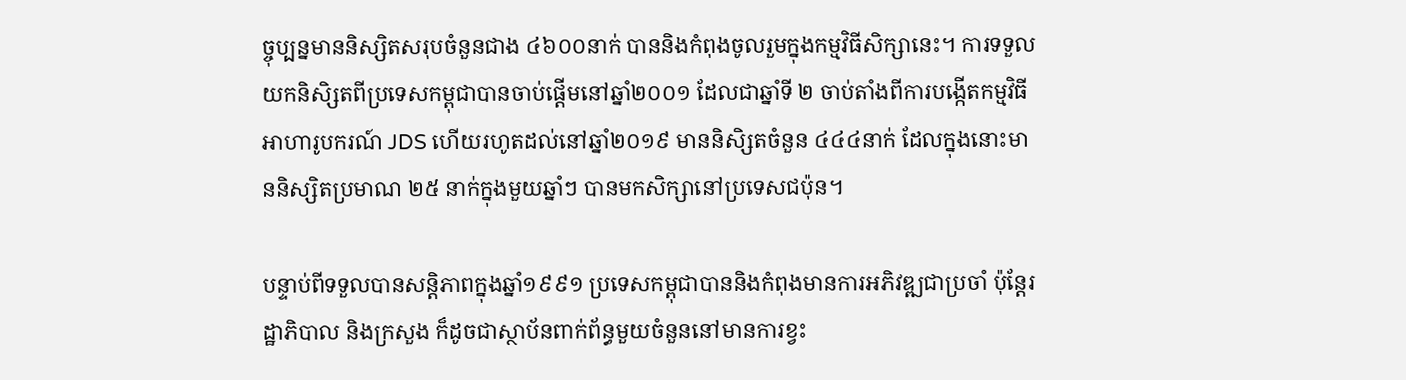ច្ចុប្បន្នមាននិស្សិតសរុបចំនួនជាង ៤៦០០នាក់ បាននិងកំពុងចូលរួមក្នុងកម្មវិធីសិក្សានេះ។ ការទទួលយកនិសិ្សតពីប្រទេសកម្ពុជាបានចាប់ផ្តើមនៅឆ្នាំ២០០១ ដែលជាឆ្នាំទី ២ ចាប់តាំងពីការបង្កើតកម្មវិធីអាហារូបករណ៍ JDS ហើយរហូតដល់នៅឆ្នាំ២០១៩ មាននិសិ្សតចំនួន ៤៤៤នាក់ ដែលក្នុងនោះមាននិស្សិតប្រមាណ ២៥ នាក់ក្នុងមួយឆ្នាំៗ បានមកសិក្សានៅប្រទេសជប៉ុន។

បន្ទាប់ពីទទួលបានសន្តិភាពក្នុងឆ្នាំ១៩៩១ ប្រទេសកម្ពុជាបាននិងកំពុងមានការអភិវឌ្ឍជាប្រចាំ ប៉ុន្តែរដ្ឋាភិបាល និងក្រសួង ក៏ដូចជាស្ថាប័នពាក់ព័ន្ធមួយចំនួននៅមានការខ្វះ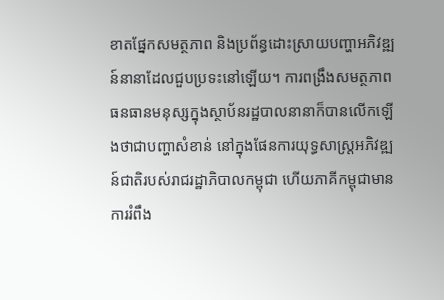ខាតផ្នែកសមត្ថភាព និងប្រព័ន្ធដោះស្រាយបញ្ហាអភិវឌ្ឍន៍នានាដែលជួបប្រទះនៅឡើយ។ ការពង្រឹងសមត្ថភាពធនធានមនុស្សក្នុងស្ថាប័នរដ្ឋបាលនានាក៏បានលើកឡើងថាជាបញ្ហាសំខាន់ នៅក្នុងផែនការយុទ្ធសាស្ត្រអភិវឌ្ឍន៍ជាតិរបស់រាជរដ្ឋាភិបាលកម្ពុជា ហើយភាគីកម្ពុជាមានការរំពឹង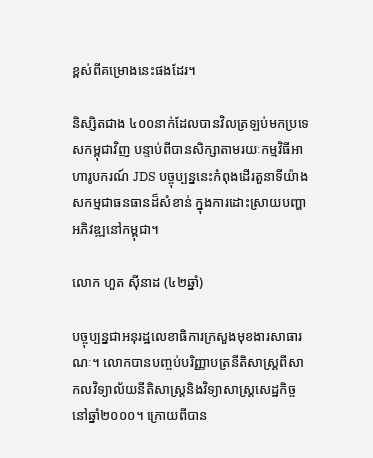ខ្ពស់ពីគម្រោងនេះផងដែរ។

និស្សិតជាង ៤០០នាក់ដែលបានវិលត្រឡប់មកប្រទេសកម្ពុជាវិញ បន្ទាប់ពីបានសិក្សាតាមរយៈកម្មវិធីអាហារូបករណ៍ JDS បច្ចុប្បន្ននេះកំពុងដើរតួនាទីយ៉ាងសកម្មជាធនធានដ៏សំខាន់ ក្នុងការដោះស្រាយបញ្ហាអភិវឌ្ឍនៅកម្ពុជា។

លោក ហួត ស៊ីនាដ (៤២ឆ្នាំ)

បច្ចុប្បន្នជាអនុរដ្ឋលេខាធិការក្រសួងមុខងារសាធារណៈ។ លោកបានបញ្ចប់បរិញ្ញាបត្រនីតិសាស្រ្តពីសាកលវិទ្យាល័យនីតិសាស្រ្តនិងវិទ្យាសាស្រ្តសេដ្ឋកិច្ចនៅឆ្នាំ២០០០។ ក្រោយពីបាន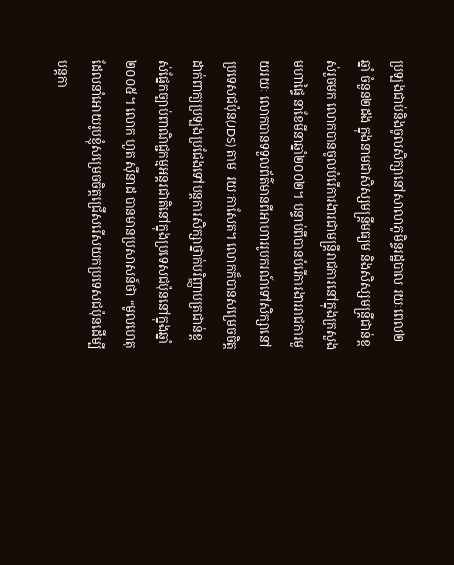ប្រឡងជាប់និងចូលសិក្សានៅសាលាភូមិន្ទរដ្ឋបាល រយៈពេល២ឆ្នាំ ចំនួន២ដង ក្នុងនាមជាសិស្សមន្រ្តីមធ្យម និងសិស្សមន្រ្តីជាន់ខ្ពស់រួចមក លោកបានចូលបំរើការងារជាមន្រ្តីរាជការនៅក្នុងក្រសួងមហាផ្ទៃ នាខែមីនាឆ្នាំ២០០២។ បន្ទាប់ពីបានបំរើការងាររាជការមួយរយៈ លោកបានទទួលព័ត៌មានពីអាហាររូបករណ៍ទៅសិក្សានៅប្រទេសជប៉ុន(JDS) តាម  រយៈកាសែត។ លោកក៏បានសម្រេចចិត្តដាក់ពាក្យប្រឡងប្រជែងទៅបន្តការសិក្សាថ្នាក់បរិញ្ញាបត្រជាន់ខ្ពស់ផ្នែកច្បាប់ពាណិជ្ជកម្មអន្តរជាតិនៅក្នុងប្រទេសជប៉ុននៅក្នុងឆ្នាំ២០០៥។ លោក ហួត ស៊ីនាដ បានមានប្រសាសន៍ថា “មូលហេតុដែលនាំអោយរូបខ្ញុំសម្រេចចិត្តជ្រើសរើសយកប្រទេសជប៉ុនដើម្បីបន្តកា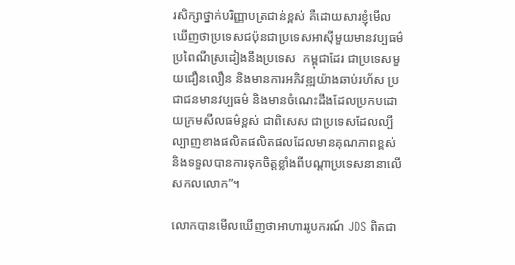រសិក្សាថ្នាក់បរិញ្ញាបត្រជាន់ខ្ពស់ គឺដោយសារខ្ញុំមើលឃើញថាប្រទេសជប៉ុនជាប្រទេសអាស៊ីមួយមានវប្បធម៌ ប្រពៃណីស្រដៀងនឹងប្រទេស  កម្ពុជាដែរ ជាប្រទេសមួយជឿនលឿន និងមានការអភិវឌ្ឍយ៉ាងឆាប់រហ័ស ប្រជាជនមានវប្បធម៌ និងមានចំណេះដឹងដែលប្រកបដោយក្រមសីលធម៌ខ្ពស់ ជាពិសេស ជាប្រទេសដែលល្បីល្បាញខាងផលិតផលិតផលដែលមានគុណភាពខ្ពស់ និងទទួលបានការទុកចិត្តខ្លាំងពីបណ្តាប្រទេសនានាលើសកលលោក”។

លោកបានមើលឃើញថាអាហាររូបករណ៍ JDS ពិតជា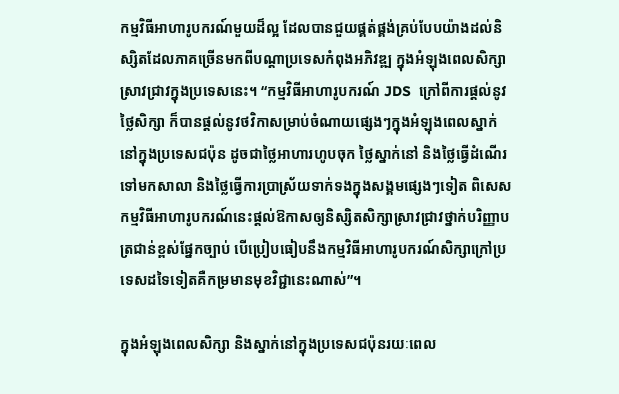កម្មវិធីអាហារូបករណ៍មួយដ៏ល្អ ដែលបានជួយផ្គត់ផ្គង់គ្រប់បែបយ៉ាងដល់និស្សិតដែលភាគច្រើនមកពីបណ្តាប្រទេសកំពុងអភិវឌ្ឍ ក្នុងអំឡុងពេលសិក្សាស្រាវជ្រាវក្នុងប្រទេសនេះ។ “កម្មវិធីអាហារូបករណ៍ JDS  ក្រៅពីការផ្តល់នូវថ្លៃសិក្សា ក៏បានផ្តល់នូវថវិកាសម្រាប់ចំណាយផ្សេងៗក្នុងអំឡុងពេលស្នាក់នៅក្នុងប្រទេសជប៉ុន ដូចជាថ្លៃអាហារហូបចុក ថ្លៃស្នាក់នៅ និងថ្លៃធ្វើដំណើរទៅមកសាលា និងថ្លៃធ្វើការប្រាស្រ័យទាក់ទងក្នុងសង្គមផ្សេងៗទៀត ពិសេសកម្មវិធីអាហារូបករណ៍នេះផ្តល់ឱកាសឲ្យនិស្សិតសិក្សាស្រាវជ្រាវថ្នាក់បរិញ្ញាបត្រជាន់ខ្ពស់ផ្នែកច្បាប់ បើប្រៀបធៀបនឹងកម្មវិធីអាហារូបករណ៍សិក្សាក្រៅប្រទេសដទៃទៀតគឺកម្រមានមុខវិជ្ជានេះណាស់”។

ក្នុងអំឡុងពេលសិក្សា និងស្នាក់នៅក្នុងប្រទេសជប៉ុនរយៈពេល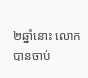២ឆ្នាំនោះ លោកបានចាប់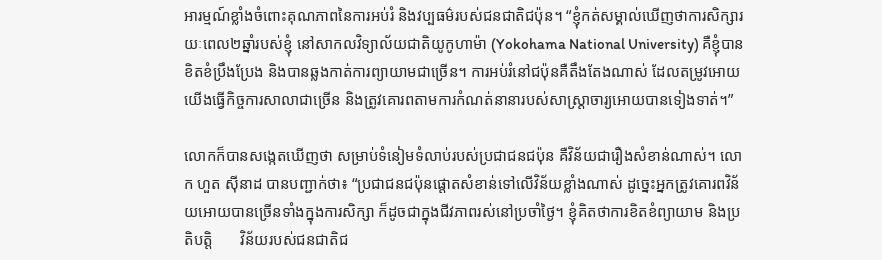អារម្មណ៍ខ្លាំងចំពោះគុណភាពនៃការអប់រំ និងវប្បធម៌របស់ជនជាតិជប៉ុន។ “ខ្ញុំកត់សម្គាល់ឃើញថាការសិក្សារយៈពេល២ឆ្នាំរបស់ខ្ញុំ នៅសាកលវិទ្យាល័យជាតិយូកូហាម៉ា (Yokohama National University) គឺខ្ញុំបានខិតខំប្រឹងប្រែង និងបានឆ្លងកាត់ការព្យាយាមជាច្រើន។ ការអប់រំនៅជប៉ុនគឺតឹងតែងណាស់ ដែលតម្រូវអោយយើងធ្វើកិច្ចការសាលាជាច្រើន និងត្រូវគោរពតាមការកំណត់នានារបស់សាស្រ្តាចារ្យអោយបានទៀងទាត់។”

លោកក៏បានសង្កេតឃើញថា សម្រាប់ទំនៀមទំលាប់របស់ប្រជាជនជប៉ុន គឺវិន័យជារឿងសំខាន់ណាស់។ លោក ហួត ស៊ីនាដ បានបញ្ជាក់ថា៖ “ប្រជាជនជប៉ុនផ្តោតសំខាន់ទៅលើវិន័យខ្លាំងណាស់ ដូច្នេះអ្នកត្រូវគោរពវិន័យអោយបានច្រើនទាំងក្នុងការសិក្សា ក៏ដូចជាក្នុងជីវភាពរស់នៅប្រចាំថ្ងៃ។ ខ្ញុំគិតថាការខិតខំព្យាយាម និងប្រតិបត្តិ       វិន័យរបស់ជនជាតិជ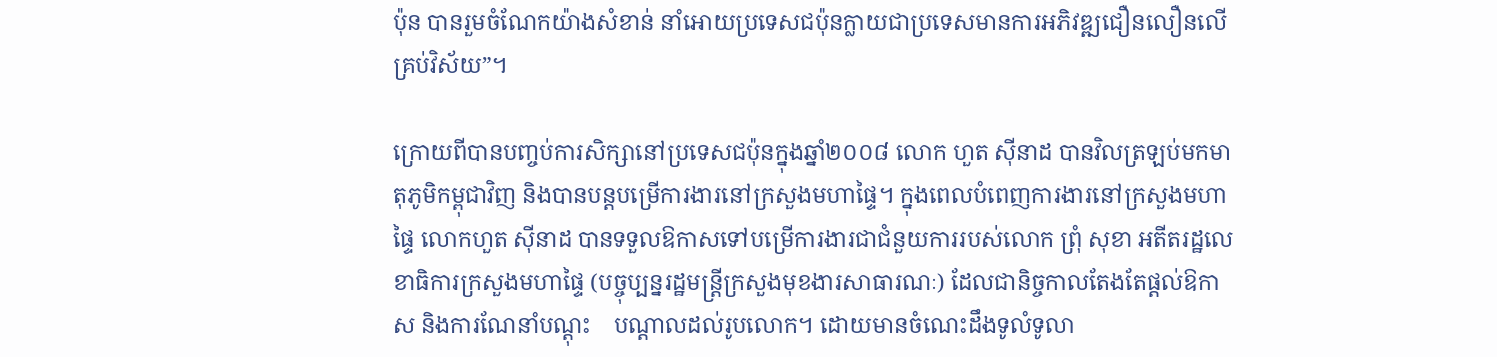ប៉ុន បានរួមចំណែកយ៉ាងសំខាន់ នាំអោយប្រទេសជប៉ុនក្លាយជាប្រទេសមានការអភិវឌ្ឍជឿនលឿនលើគ្រប់វិស័យ”។

ក្រោយពីបានបញ្ចប់ការសិក្សានៅប្រទេសជប៉ុនក្នុងឆ្នាំ២០០៨ លោក ហួត ស៊ីនាដ បានវិលត្រឡប់មកមាតុភូមិកម្ពុជាវិញ និងបានបន្តបម្រើការងារនៅក្រសួងមហាផ្ទៃ។ ក្នុងពេលបំពេញការងារនៅក្រសួងមហាផ្ទៃ លោកហួត ស៊ីនាដ បានទទួលឱកាសទៅបម្រើការងារជាជំនួយការរបស់លោក ព្រុំ សុខា អតីតរដ្ឋលេខាធិការក្រសួងមហាផ្ទៃ (បច្ចុប្បន្នរដ្ឋមន្រ្តីក្រសួងមុខងារសាធារណៈ) ដែលជានិច្ចកាលតែងតែផ្តល់ឱកាស និងការណែនាំបណ្តុះ    បណ្តាលដល់រូបលោក។ ដោយមានចំណេះដឹងទូលំទូលា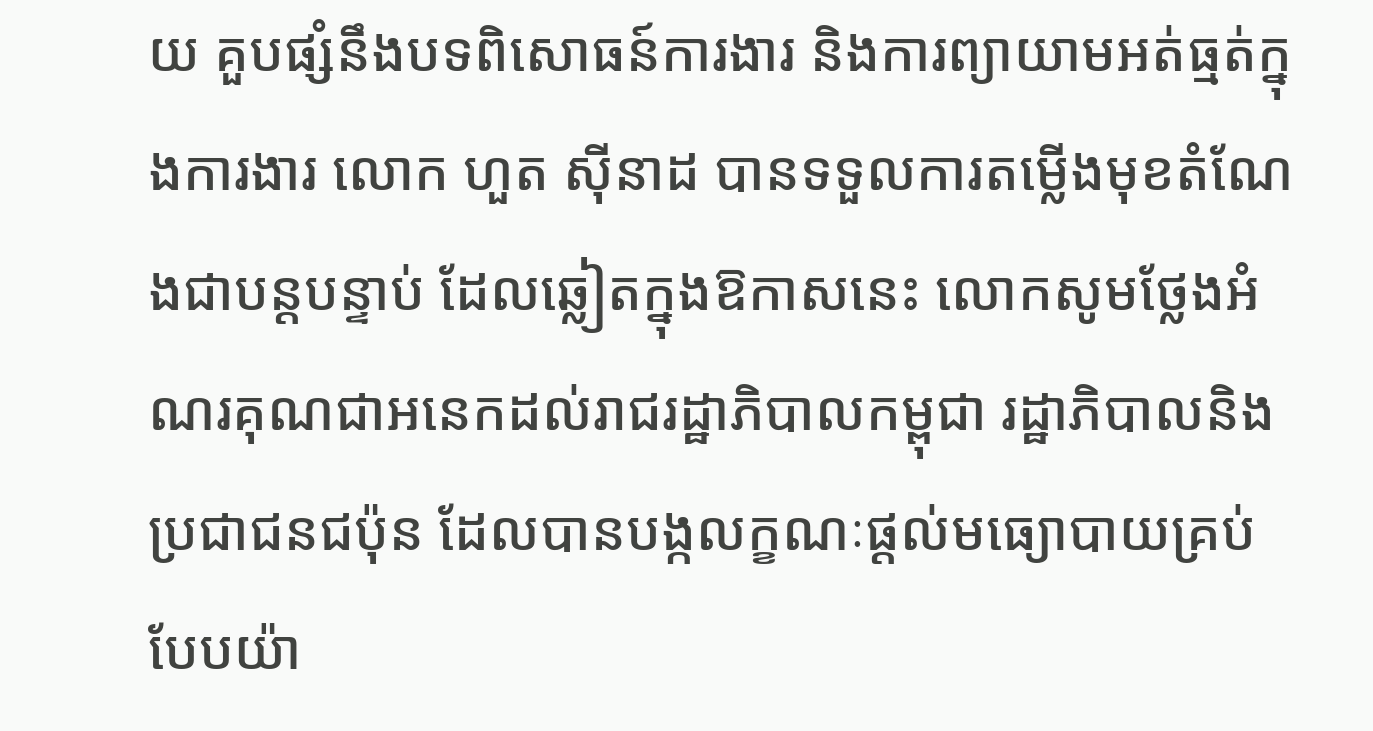យ គួបផ្សំនឹងបទពិសោធន៍ការងារ និងការព្យាយាមអត់ធ្មត់ក្នុងការងារ លោក ហួត ស៊ីនាដ បានទទួលការតម្លើងមុខតំណែងជាបន្តបន្ទាប់ ដែលឆ្លៀតក្នុងឱកាសនេះ លោកសូមថ្លែងអំណរគុណជាអនេកដល់រាជរដ្ឋាភិបាលកម្ពុជា រដ្ឋាភិបាលនិងប្រជាជនជប៉ុន ដែលបានបង្កលក្ខណៈផ្តល់មធ្យោបាយគ្រប់បែបយ៉ា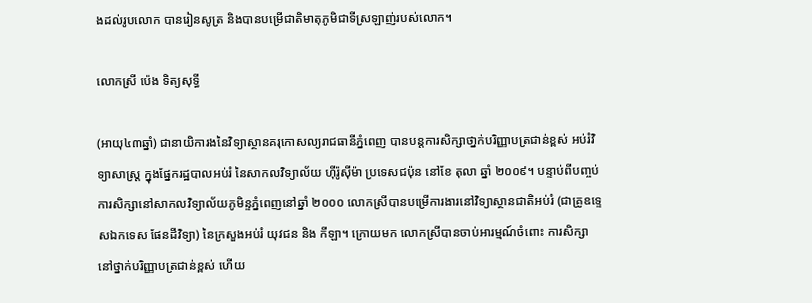ងដល់រូបលោក បានរៀនសូត្រ និងបានបម្រើជាតិមាតុភូមិជាទីស្រឡាញ់របស់លោក។

លោកស្រី ប៉េង ទិត្យសុទ្ធី

(អាយុ៤៣ឆ្នាំ) ជានាយិការងនៃវិទ្យាស្ថានគរុកោសល្យរាជធានីភ្នំពេញ បានបន្តការសិក្សាថា្នក់បរិញ្ញាបត្រជាន់ខ្ពស់ អប់រំវិទ្យាសាស្ត្រ ក្នុងផ្នែករដ្ឋបាលអប់រំ នៃសាកលវិទ្យាល័យ ហ៊ីរ៉ូស៊ីម៉ា ប្រទេសជប៉ុន នៅខែ តុលា ឆ្នាំ ២០០៩។ បន្ទាប់ពីបញ្ចប់ការសិក្សានៅសាកលវិទ្យាល័យភូមិន្ទភ្នំពេញនៅឆ្នាំ ២០០០ លោកស្រីបានបម្រើការងារនៅវិទ្យាស្ថានជាតិអប់រំ (ជាគ្រូឧទ្ទេសឯកទេស ផែនដីវិទ្យា) នៃក្រសួងអប់រំ យុវជន និង កីឡា។ ក្រោយមក លោកស្រីបានចាប់អារម្មណ៍ចំពោះ ការសិក្សានៅថ្នាក់បរិញ្ញាបត្រជាន់ខ្ពស់ ហើយ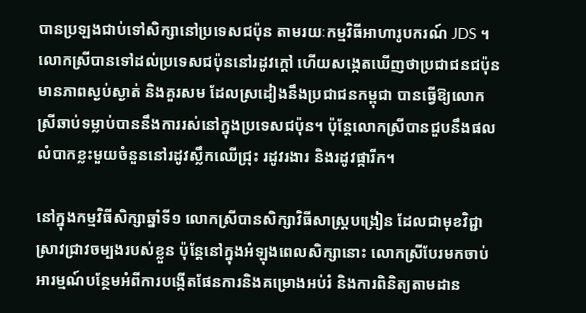បានប្រឡងជាប់ទៅសិក្សានៅប្រទេសជប៉ុន តាមរយៈកម្មវិធីអាហារូបករណ៍ JDS ។ លោកស្រីបានទៅដល់ប្រទេសជប៉ុននៅរដូវក្តៅ ហើយសង្កេតឃើញថាប្រជាជនជប៉ុនមានភាពស្ងប់ស្ងាត់ និងគួរសម ដែលស្រដៀងនឹងប្រជាជនកម្ពុជា បានធ្វើឱ្យលោកស្រីឆាប់ទម្លាប់បាននឹងការរស់នៅក្នុងប្រទេសជប៉ុន។ ប៉ុន្តែលោកស្រីបានជួបនឹងផលលំបាកខ្លះមួយចំនួននៅរដូវស្លឹកឈើជ្រុះ រដូវរងារ និងរដូវផ្ការីក។

នៅក្នុងកម្មវិធីសិក្សាឆ្នាំទី១ លោកស្រីបានសិក្សាវិធីសាស្រ្តបង្រៀន ដែលជាមុខវិជ្ជាស្រាវជ្រាវចម្បងរបស់ខ្លួន ប៉ុន្តែនៅក្នុងអំឡុងពេលសិក្សានោះ លោកស្រីបែរមកចាប់អារម្មណ៍បន្ថែមអំពីការបង្កើតផែនការនិងគម្រោងអប់រំ និងការពិនិត្យតាមដាន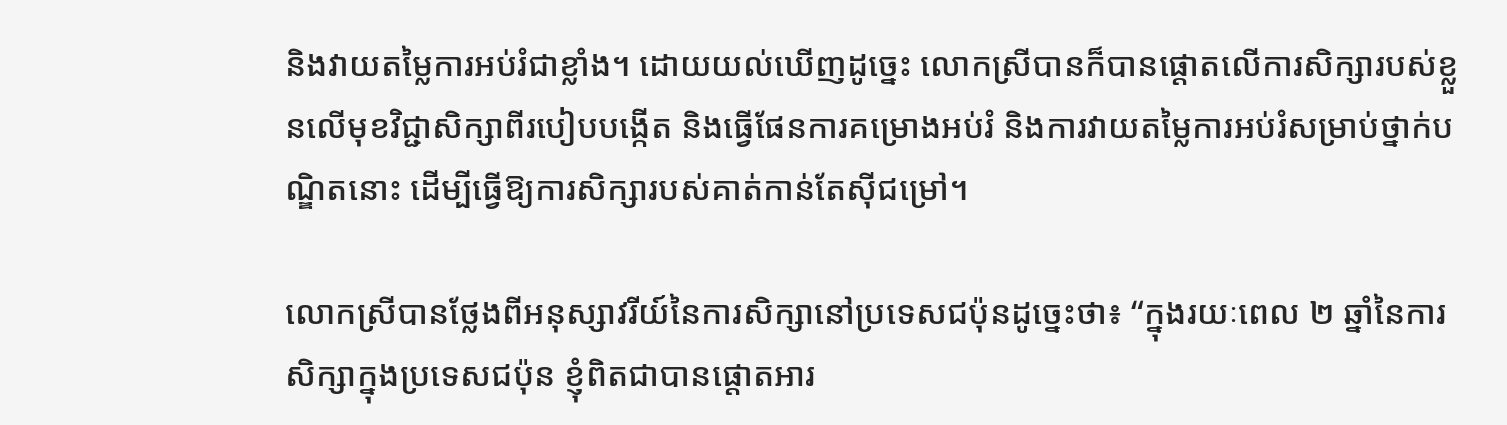និងវាយតម្លៃការអប់រំជាខ្លាំង។ ដោយយល់ឃើញដូច្នេះ លោកស្រីបានក៏បានផ្តោតលើការសិក្សារបស់ខ្លួនលើមុខវិជ្ជាសិក្សាពីរបៀបបង្កើត និងធ្វើផែនការគម្រោងអប់រំ និងការវាយតម្លៃការអប់រំសម្រាប់ថ្នាក់បណ្ឌិតនោះ ដើម្បីធ្វើឱ្យការសិក្សារបស់គាត់កាន់តែស៊ីជម្រៅ។

លោកស្រីបានថ្លែងពីអនុស្សាវរីយ៍នៃការសិក្សានៅប្រទេសជប៉ុនដូច្នេះថា៖ “ក្នុងរយៈពេល ២ ឆ្នាំនៃការសិក្សាក្នុងប្រទេសជប៉ុន ខ្ញុំពិតជាបានផ្តោតអារ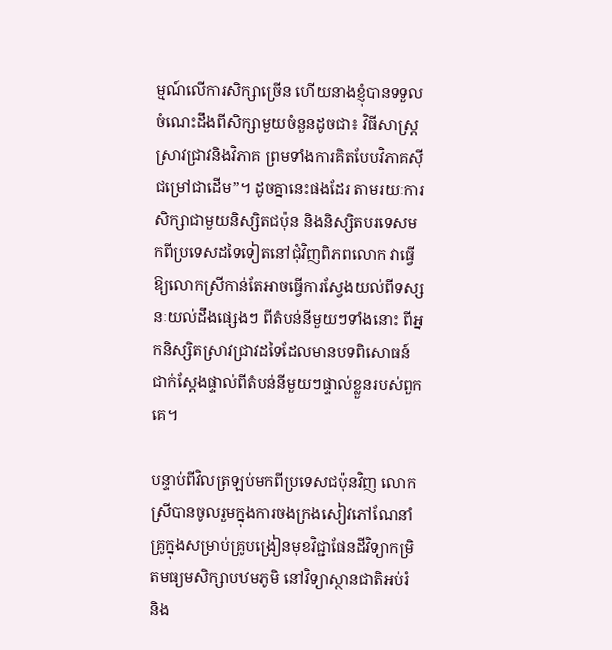ម្មណ៍លើការសិក្សាច្រើន ហើយនាងខ្ញុំបានទទួលចំណេះដឹងពីសិក្សាមួយចំនួនដូចជា៖ វិធីសាស្រ្តស្រាវជ្រាវនិងវិភាគ ព្រមទាំងការគិតបែបវិភាគស៊ីជម្រៅជាដើម”។ ដូចគ្នានេះផងដែរ តាមរយៈការសិក្សាជាមួយនិស្សិតជប៉ុន និងនិស្សិតបរទេសមកពីប្រទេសដទៃទៀតនៅជុំវិញពិភពលោក វាធ្វើឱ្យលោកស្រីកាន់តែអាចធ្វើការស្វែងយល់ពីទស្សនៈយល់ដឹងផ្សេងៗ ពីតំបន់នីមួយៗទាំងនោះ ពីអ្នកនិស្សិតស្រាវជ្រាវដទៃដែលមានបទពិសោធន៍ជាក់ស្តែងផ្ទាល់ពីតំបន់នីមួយៗផ្ទាល់ខ្លួនរបស់ពួកគេ។

បន្ទាប់ពីវិលត្រឡប់មកពីប្រទេសជប៉ុនវិញ លោកស្រីបានចូលរួមក្នុងការចងក្រងសៀវភៅណែនាំគ្រូក្នុងសម្រាប់គ្រូបង្រៀនមុខវិជ្ជាផែនដីវិទ្យាកម្រិតមធ្យមសិក្សាបឋមភូមិ នៅវិទ្យាស្ថានជាតិអប់រំ និង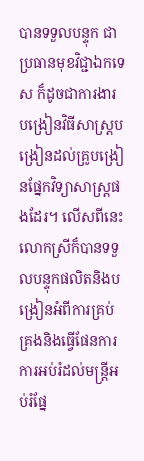បានទទួលបន្ទុក ជាប្រធានមុខវិជ្ជាឯកទេស ក៏ដូចជាការងារ បង្រៀនវិធីសាស្រ្តបង្រៀនដល់គ្រូបង្រៀនផ្នែកវិទ្យាសាស្ត្រផងដែរ។ លើសពីនេះ លោកស្រីក៏បានទទួលបន្ទុកផលិតនិងបង្រៀនអំពីការគ្រប់គ្រងនិងធ្វើផែនការការអប់រំដល់មន្ត្រីអប់រំផ្នែ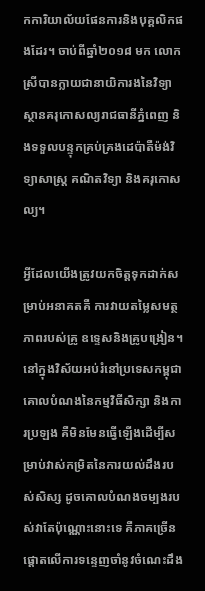កការិយាល័យផែនការនិងបុគ្គលិកផងដែរ។ ចាប់ពីឆ្នាំ២០១៨ មក លោកស្រីបានក្លាយជានាយិការងនៃវិទ្យាស្ថានគរុកោសល្យរាជធានីភ្នំពេញ និងទទួលបន្ទុកគ្រប់គ្រងដេប៉ាតឺម៉ង់វិទ្យាសាស្ត្រ គណិតវិទ្យា និងគរុកោសល្យ។

អ្វីដែលយើងត្រូវយកចិត្តទុកដាក់សម្រាប់អនាគតគឺ ការវាយតម្លៃសមត្ថភាពរបស់គ្រូ ឧទ្ទេសនិងគ្រូបង្រៀន។ នៅក្នុងវិស័យអប់រំនៅប្រទេសកម្ពុជា គោលបំណងនៃកម្មវិធីសិក្សា និងការប្រឡង គឺមិនមែនធ្វើឡើងដើម្បីសម្រាប់វាស់កម្រិតនៃការយល់ដឹងរបស់សិស្ស ដូចគោលបំណងចម្បងរបស់វាតែប៉ុណ្ណោះនោះទេ គឺភាគច្រើនផ្តោតលើការទន្ទេញចាំនូវចំណេះដឹង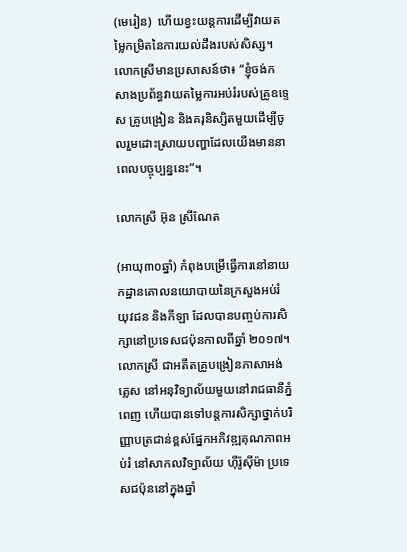(មេរៀន)  ហើយខ្វះយន្តការដើម្បីវាយតម្លៃកម្រិតនៃការយល់ដឹងរបស់សិស្ស។ លោកស្រីមានប្រសាសន៍ថា៖ “ខ្ញុំចង់កសាងប្រព័ន្ធវាយតម្លៃការអប់រំរបស់គ្រូឧទ្ទេស គ្រូបង្រៀន និងគរុនិស្សិតមួយដើម្បីចូលរួមដោះស្រាយបញ្ហាដែលយើងមាននាពេលបច្ចុប្បន្ននេះ”។

លោកស្រី អ៊ុន ស្រីណែត

(អាយុ៣០ឆ្នាំ) កំពុងបម្រើធ្វើការនៅនាយកដ្ឋានគោលនយោបាយនៃក្រសួងអប់រំ      យុវជន និងកីឡា ដែលបានបញ្ចប់ការសិក្សានៅប្រទេសជប៉ុនកាលពីឆ្នាំ ២០១៧។ លោកស្រី ជាអតីតគ្រូបង្រៀនភាសាអង់គ្លេស នៅអនុវិទ្យាល័យមួយនៅរាជធានីភ្នំពេញ ហើយបានទៅបន្តការសិក្សាថ្នាក់បរិញ្ញាបត្រជាន់ខ្ពស់ផ្នែកអភិវឌ្ឍគុណភាពអប់រំ នៅសាកលវិទ្យាល័យ ហ៊ីរ៉ូស៊ីម៉ា ប្រទេសជប៉ុននៅក្នុងឆ្នាំ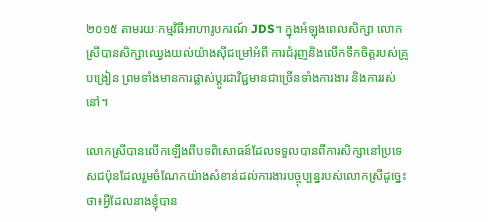២០១៥ តាមរយៈកម្មវិធីអាហារូបករណ៍ JDS។ ក្នុងអំឡុងពេលសិក្សា លោកស្រីបានសិក្សាឈ្វេងយល់យ៉ាងស៊ីជម្រៅអំពី ការជំរុញនិងលើកទឹកចិត្តរបស់គ្រូបង្រៀន ព្រមទាំងមានការផ្លាស់ប្តូរជាវិជ្ជមានជាច្រើនទាំងការងារ និងការរស់នៅ។

លោកស្រីបានលើកឡើងពីបទពិសោធន៍ដែលទទួលបានពីការសិក្សានៅប្រទេសជប៉ុនដែលរួមចំណែកយ៉ាងសំខាន់ដល់ការងារបច្ចុប្បន្នរបស់លោកស្រីដូច្នេះថា៖អ្វីដែលនាងខ្ញុំបាន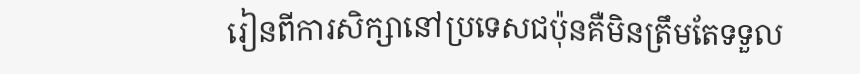រៀនពីការសិក្សានៅប្រទេសជប៉ុនគឺមិនត្រឹមតែទទួល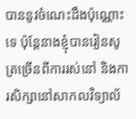បាននូវចំណេះដឹងប៉ុណ្ណោះទេ ប៉ុន្តែនាងខ្ញុំបានរៀនសូត្រច្រើនពីការរស់នៅ និងការសិក្សានៅសាកលវិទ្យាល័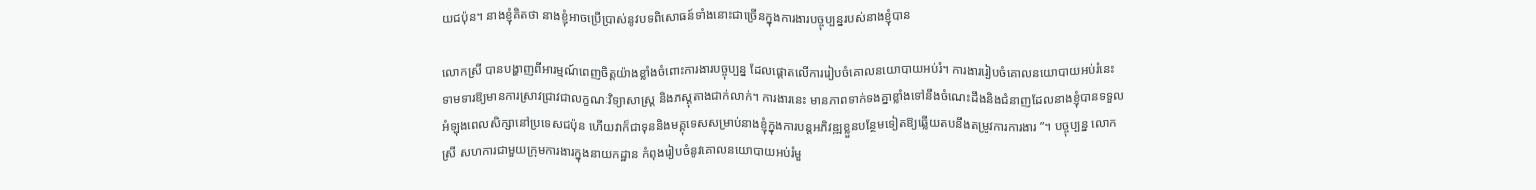យជប៉ុន។ នាងខ្ញុំគិតថា នាងខ្ញុំអាចប្រើប្រាស់នូវបទពិសោធន៍ទាំងនោះជាច្រើនក្នុងការងារបច្ចុប្បន្នរបស់នាងខ្ញុំបាន

លោកស្រី បានបង្ហាញពីអារម្មណ៍ពេញចិត្តយ៉ាងខ្លាំងចំពោះការងារបច្ចុប្បន្ន ដែលផ្តោតលើការរៀបចំគោលនយោបាយអប់រំ។ ការងាររៀបចំគោលនយោបាយអប់រំនេះ ទាមទារឱ្យមានការស្រាវជ្រាវជាលក្ខណៈវិទ្យាសាស្រ្ត និងភស្តុតាងជាក់លាក់។ ការងារនេះ មានភាពទាក់ទងគ្នាខ្លាំងទៅនឹងចំណេះដឹងនិងជំនាញដែលនាងខ្ញុំបានទទួលអំឡុងពេលសិក្សានៅប្រទេសជប៉ុន ហើយវាក៏ជាទុននិងមគ្គុទេសសម្រាប់នាងខ្ញុំក្នុងការបន្តអភិវឌ្ឍខ្លួនបន្ថែមទៀតឱ្យឆ្លើយតបនឹងតម្រូវការការងារ ”។ បច្ចុប្បន្ន លោកស្រី សហការជាមួយក្រុមការងារក្នុងនាយកដ្ឋាន កំពុងរៀបចំនូវគោលនយោបាយអប់រំមួ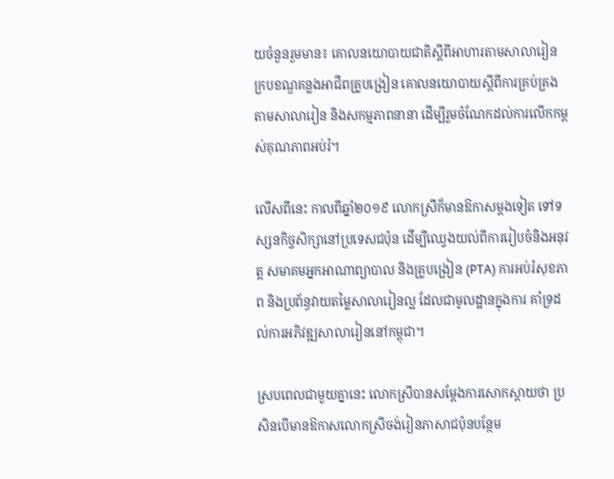យចំនួនរួមមាន៖ គោលនយោបាយជាតិស្តីពីអាហារតាមសាលារៀន   ក្របខណ្ឌគន្លងអាជីពគ្រូបង្រៀន គោលនយោបាយស្តីពីការគ្រប់គ្រងតាមសាលារៀន និងសកម្មភាពនានា ដើម្បីរួមចំណែកដល់ការលើកកម្ពស់គុណភាពអប់រំ។

លើសពីនេះ កាលពីឆ្នាំ២០១៩ លោកស្រីក៏មានឱកាសម្តងទៀត ទៅទស្សនកិច្ចសិក្សានៅប្រទេសជប៉ុន ដើម្បីឈ្វេងយល់ពីការរៀបចំនិងអនុវត្ត សមាគមអ្នកអាណាព្យាបាល និងគ្រូបង្រៀន (PTA) ការអប់រំសុខភាព និងប្រព័ន្ធវាយតម្លៃសាលារៀនល្អ ដែលជាមូលដ្ឋានក្នុងការ គាំទ្រដល់ការអភិវឌ្ឍសាលារៀននៅកម្ពុជា។

ស្របពេលជាមួយគ្នានេះ លោកស្រីបានសម្តែងការសោកស្តាយថា ប្រសិនបើមានឱកាសលោកស្រីចង់រៀនភាសាជប៉ុនបន្ថែម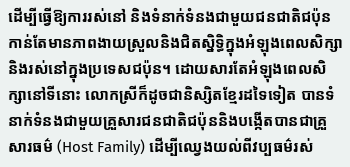ដើម្បីធ្វើឱ្យការរស់នៅ និងទំនាក់ទំនងជាមួយជនជាតិជប៉ុនកាន់តែមានភាពងាយស្រួលនិងជិតស្និទ្ធិក្នុងអំឡុងពេលសិក្សានិងរស់នៅក្នុងប្រទេសជប៉ុន។ ដោយសារតែអំឡុងពេលសិក្សានៅទីនោះ លោកស្រីក៏ដូចជានិស្សិតខ្មែរដទៃទៀត បានទំនាក់ទំនងជាមួយគ្រួសារជនជាតិជប៉ុននិងបង្កើតបានជាគ្រួសារធម៌ (Host Family) ដើម្បីឈ្វេងយល់ពីវប្បធម៌រស់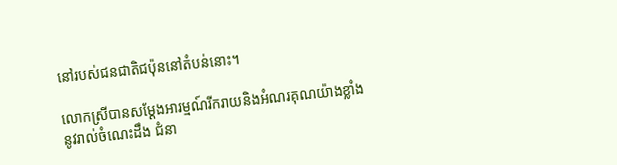នៅរបស់ជនជាតិជប៉ុននៅតំបន់នោះ។

លោកស្រីបានសម្តែងអារម្មណ៍រីករាយនិងអំណរគុណយ៉ាងខ្លាំងនូវរាល់ចំណេះដឹង ជំនា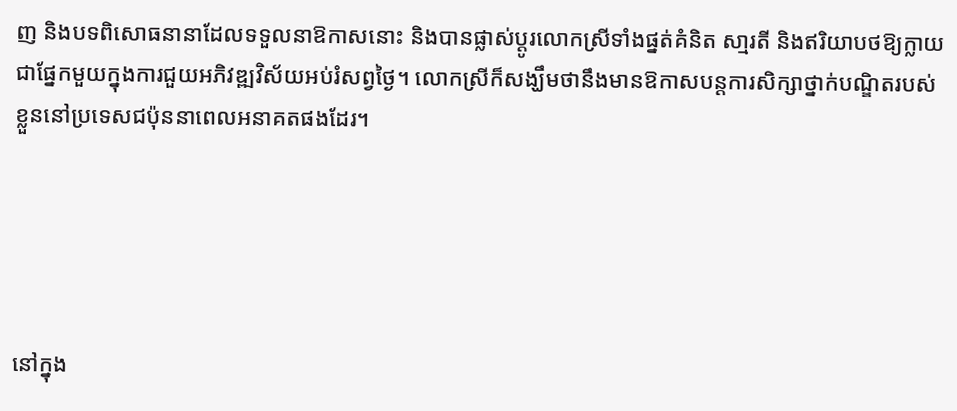ញ និងបទពិសោធនានាដែលទទួលនាឱកាសនោះ និងបានផ្លាស់ប្តូរលោកស្រីទាំងផ្នត់គំនិត សា្មរតី និងឥរិយាបថឱ្យក្លាយជាផ្នែកមួយក្នុងការជួយអភិវឌ្ឍវិស័យអប់រំសព្វថ្ងៃ។ លោកស្រីក៏សង្ឃឹមថានឹងមានឱកាសបន្តការសិក្សាថ្នាក់បណ្ឌិតរបស់ខ្លួននៅប្រទេសជប៉ុននាពេលអនាគតផងដែរ។





នៅក្នុង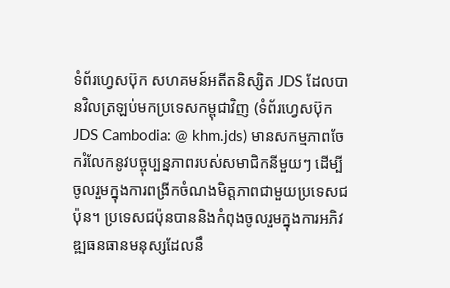ទំព័រហ្វេសប៊ុក សហគមន៍អតីតនិស្សិត JDS ដែលបានវិលត្រឡប់មកប្រទេសកម្ពុជាវិញ (ទំព័រហ្វេសប៊ុក JDS Cambodia: @ khm.jds) មានសកម្មភាពចែករំលែកនូវបច្ចុប្បន្នភាពរបស់សមាជិកនីមួយៗ ដើម្បីចូលរួមក្នុងការពង្រីកចំណងមិត្តភាពជាមួយប្រទេសជប៉ុន។ ប្រទេសជប៉ុនបាននិងកំពុងចូលរួមក្នុងការអភិវឌ្ឍធនធានមនុស្សដែលនឹ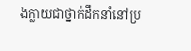ងក្លាយជាថ្នាក់ដឹកនាំនៅប្រ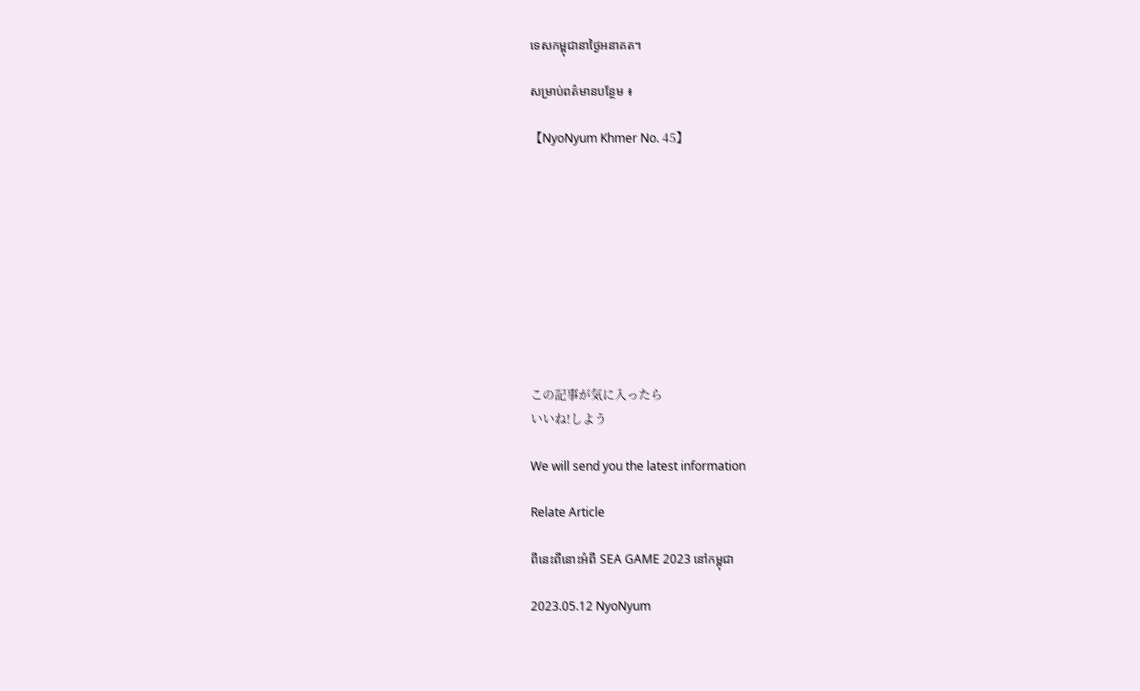ទេសកម្ពុជានាថ្ងៃអនាគត។

សម្រាប់ពត៌មានបន្ថែម ៖

【NyoNyum Khmer No. 45】










この記事が気に入ったら
いいね!しよう

We will send you the latest information

Relate Article

ពីនេះពីនោះអំពី SEA GAME 2023 នៅកម្ពុជា

2023.05.12 NyoNyum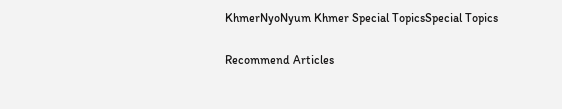KhmerNyoNyum Khmer Special TopicsSpecial Topics

Recommend Articles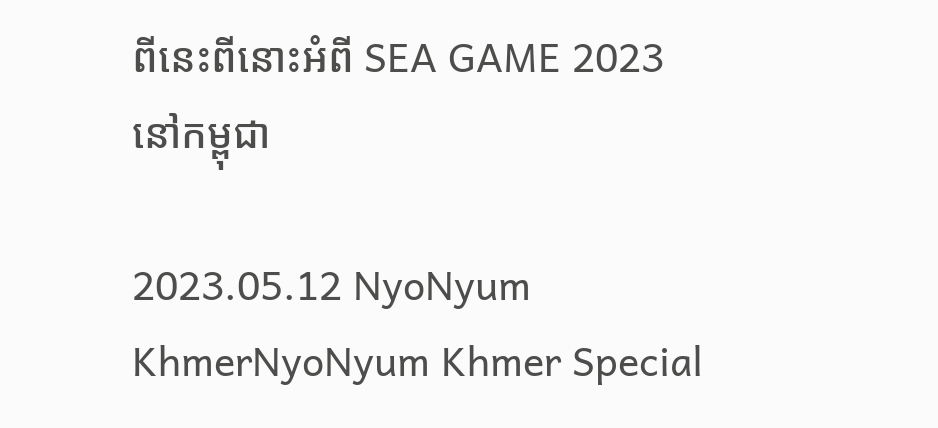ពីនេះពីនោះអំពី SEA GAME 2023 នៅកម្ពុជា

2023.05.12 NyoNyum KhmerNyoNyum Khmer Special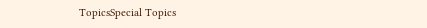TopicsSpecial Topics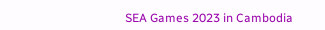SEA Games 2023 in Cambodia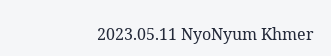2023.05.11 NyoNyum Khmer